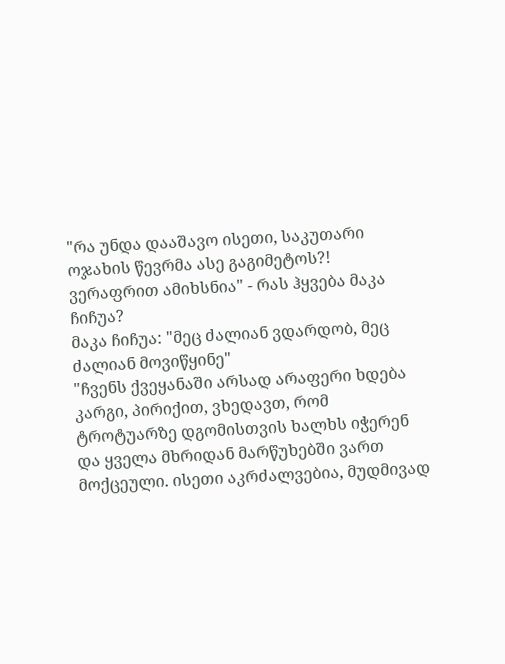"რა უნდა დააშავო ისეთი, საკუთარი ოჯახის წევრმა ასე გაგიმეტოს?! ვერაფრით ამიხსნია" - რას ჰყვება მაკა ჩიჩუა?
მაკა ჩიჩუა: "მეც ძალიან ვდარდობ, მეც ძალიან მოვიწყინე"
"ჩვენს ქვეყანაში არსად არაფერი ხდება კარგი, პირიქით, ვხედავთ, რომ ტროტუარზე დგომისთვის ხალხს იჭერენ და ყველა მხრიდან მარწუხებში ვართ მოქცეული. ისეთი აკრძალვებია, მუდმივად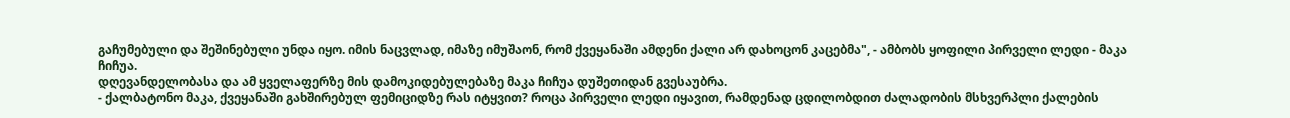გაჩუმებული და შეშინებული უნდა იყო. იმის ნაცვლად, იმაზე იმუშაონ, რომ ქვეყანაში ამდენი ქალი არ დახოცონ კაცებმა", - ამბობს ყოფილი პირველი ლედი - მაკა ჩიჩუა.
დღევანდელობასა და ამ ყველაფერზე მის დამოკიდებულებაზე მაკა ჩიჩუა დუშეთიდან გვესაუბრა.
- ქალბატონო მაკა, ქვეყანაში გახშირებულ ფემიციდზე რას იტყვით? როცა პირველი ლედი იყავით, რამდენად ცდილობდით ძალადობის მსხვერპლი ქალების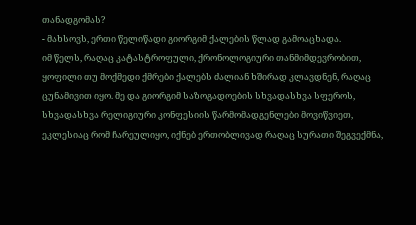თანადგომას?
- მახსოვს, ერთი წელიწადი გიორგიმ ქალების წლად გამოაცხადა.
იმ წელს, რაღაც კატასტროფული, ქრონოლოგიური თანმიმდევრობით, ყოფილი თუ მოქმედი ქმრები ქალებს ძალიან ხშირად კლავდნენ, რაღაც ცუნამივით იყო. მე და გიორგიმ საზოგადოების სხვადასხვა სფეროს, სხვადასხვა რელიგიური კონფესიის წარმომადგენლები მოვიწვიეთ, ეკლესიაც რომ ჩარეულიყო, იქნებ ერთობლივად რაღაც სურათი შეგვექმნა,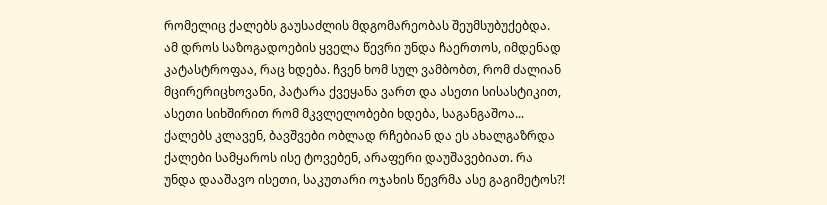რომელიც ქალებს გაუსაძლის მდგომარეობას შეუმსუბუქებდა.
ამ დროს საზოგადოების ყველა წევრი უნდა ჩაერთოს, იმდენად კატასტროფაა, რაც ხდება. ჩვენ ხომ სულ ვამბობთ, რომ ძალიან მცირერიცხოვანი, პატარა ქვეყანა ვართ და ასეთი სისასტიკით, ასეთი სიხშირით რომ მკვლელობები ხდება, საგანგაშოა... ქალებს კლავენ, ბავშვები ობლად რჩებიან და ეს ახალგაზრდა ქალები სამყაროს ისე ტოვებენ, არაფერი დაუშავებიათ. რა უნდა დააშავო ისეთი, საკუთარი ოჯახის წევრმა ასე გაგიმეტოს?!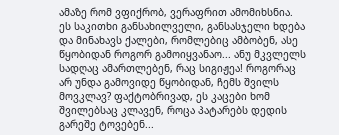ამაზე რომ ვფიქრობ, ვერაფრით ამომიხსნია.
ეს საკითხი განსახილველი, განსასჯელი ხდება და მინახავს ქალები, რომლებიც ამბობენ, ასე წყობიდან როგორ გამოიყვანაო... ანუ მკვლელს სადღაც ამართლებენ, რაც სიგიჟეა! როგორაც არ უნდა გამოვიდე წყობიდან, ჩემს შვილს მოვკლავ? ფაქტობრივად, ეს კაცები ხომ შვილებსაც კლავენ, როცა პატარებს დედის გარეშე ტოვებენ...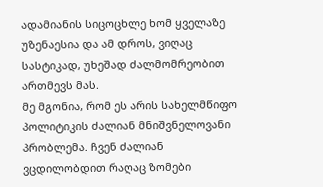ადამიანის სიცოცხლე ხომ ყველაზე უზენაესია და ამ დროს, ვიღაც სასტიკად, უხეშად ძალმომრეობით ართმევს მას.
მე მგონია, რომ ეს არის სახელმწიფო პოლიტიკის ძალიან მნიშვნელოვანი პრობლემა. ჩვენ ძალიან ვცდილობდით რაღაც ზომები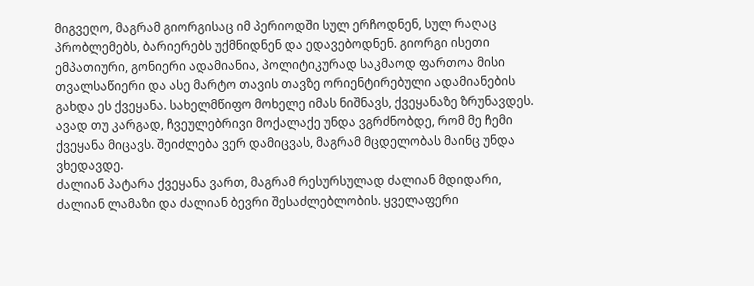მიგვეღო, მაგრამ გიორგისაც იმ პერიოდში სულ ერჩოდნენ, სულ რაღაც პრობლემებს, ბარიერებს უქმნიდნენ და ედავებოდნენ. გიორგი ისეთი ემპათიური, გონიერი ადამიანია, პოლიტიკურად საკმაოდ ფართოა მისი თვალსაწიერი და ასე მარტო თავის თავზე ორიენტირებული ადამიანების გახდა ეს ქვეყანა. სახელმწიფო მოხელე იმას ნიშნავს, ქვეყანაზე ზრუნავდეს. ავად თუ კარგად, ჩვეულებრივი მოქალაქე უნდა ვგრძნობდე, რომ მე ჩემი ქვეყანა მიცავს. შეიძლება ვერ დამიცვას, მაგრამ მცდელობას მაინც უნდა ვხედავდე.
ძალიან პატარა ქვეყანა ვართ, მაგრამ რესურსულად ძალიან მდიდარი, ძალიან ლამაზი და ძალიან ბევრი შესაძლებლობის. ყველაფერი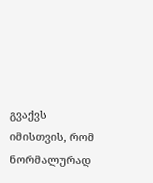გვაქვს იმისთვის, რომ ნორმალურად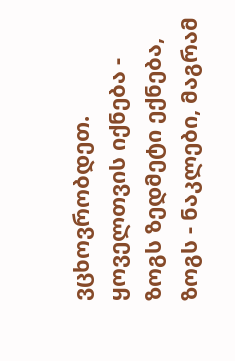ვცხოვრობდეთ. ყოველთვის იქნება - ზოგს ზედმეტი ექნება, ზოგს - ნაკლები, მაგრამ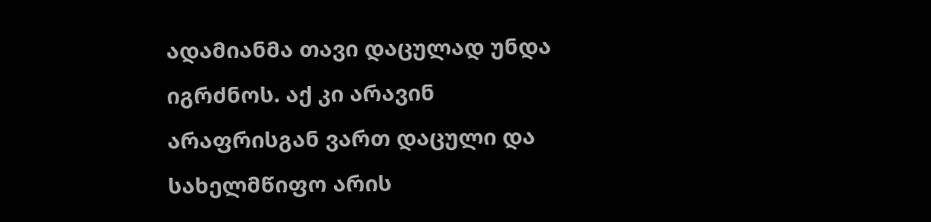ადამიანმა თავი დაცულად უნდა იგრძნოს. აქ კი არავინ არაფრისგან ვართ დაცული და სახელმწიფო არის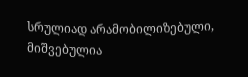სრულიად არამობილიზებული, მიშვებულია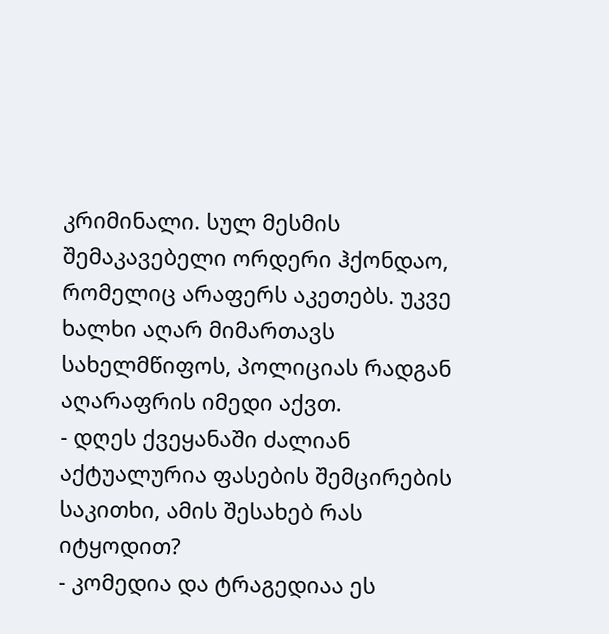კრიმინალი. სულ მესმის შემაკავებელი ორდერი ჰქონდაო, რომელიც არაფერს აკეთებს. უკვე ხალხი აღარ მიმართავს სახელმწიფოს, პოლიციას რადგან აღარაფრის იმედი აქვთ.
- დღეს ქვეყანაში ძალიან აქტუალურია ფასების შემცირების საკითხი, ამის შესახებ რას იტყოდით?
- კომედია და ტრაგედიაა ეს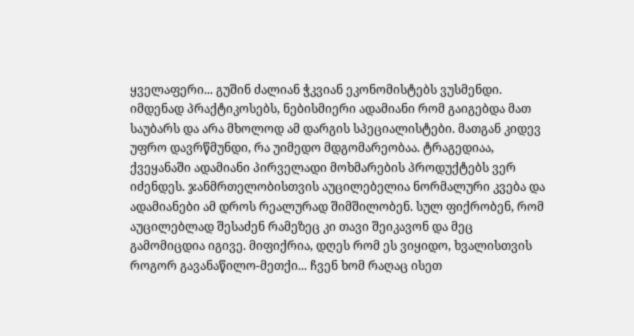ყველაფერი... გუშინ ძალიან ჭკვიან ეკონომისტებს ვუსმენდი. იმდენად პრაქტიკოსებს, ნებისმიერი ადამიანი რომ გაიგებდა მათ საუბარს და არა მხოლოდ ამ დარგის სპეციალისტები. მათგან კიდევ უფრო დავრწმუნდი, რა უიმედო მდგომარეობაა. ტრაგედიაა, ქვეყანაში ადამიანი პირველადი მოხმარების პროდუქტებს ვერ იძენდეს. ჯანმრთელობისთვის აუცილებელია ნორმალური კვება და ადამიანები ამ დროს რეალურად შიმშილობენ. სულ ფიქრობენ, რომ აუცილებლად შესაძენ რამეზეც კი თავი შეიკავონ და მეც გამომიცდია იგივე. მიფიქრია, დღეს რომ ეს ვიყიდო, ხვალისთვის როგორ გავანაწილო-მეთქი... ჩვენ ხომ რაღაც ისეთ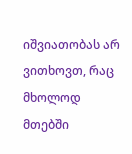იშვიათობას არ ვითხოვთ, რაც მხოლოდ მთებში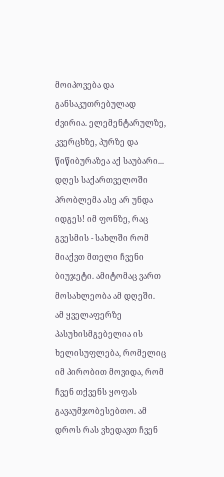მოიპოვება და განსაკუთრებულად ძვირია. ელემენტარულზე, კვერცხზე, პურზე და წიწიბურაზეა აქ საუბარი...
დღეს საქართველოში პრობლემა ასე არ უნდა იდგეს! იმ ფონზე, რაც გვესმის - სახლში რომ მიაქვთ მთელი ჩვენი ბიუჯეტი. ამიტომაც ვართ მოსახლეობა ამ დღეში.
ამ ყველაფერზე პასუხისმგებელია ის ხელისუფლება, რომელიც იმ პირობით მოვიდა, რომ ჩვენ თქვენს ყოფას გავაუმჯობესებთო. ამ დროს რას ვხედავთ ჩვენ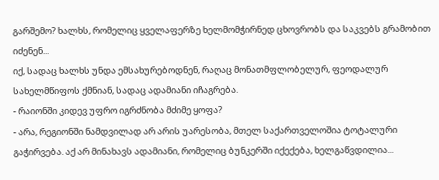გარშემო? ხალხს, რომელიც ყველაფერზე ხელმომჭირნედ ცხოვრობს და საკვებს გრამობით იძენენ...
იქ, სადაც ხალხს უნდა ემსახურებოდნენ, რაღაც მონათმფლობელურ, ფეოდალურ სახელმწიფოს ქმნიან, სადაც ადამიანი იჩაგრება.
- რაიონში კიდევ უფრო იგრძნობა მძიმე ყოფა?
- არა, რეგიონში ნამდვილად არ არის უარესობა, მთელ საქართველოშია ტოტალური გაჭირვება. აქ არ მინახავს ადამიანი, რომელიც ბუნკერში იქექება, ხელგაწვდილია...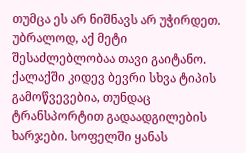თუმცა ეს არ ნიშნავს არ უჭირდეთ. უბრალოდ, აქ მეტი შესაძლებლობაა თავი გაიტანო. ქალაქში კიდევ ბევრი სხვა ტიპის გამოწვევებია, თუნდაც ტრანსპორტით გადაადგილების ხარჯები. სოფელში ყანას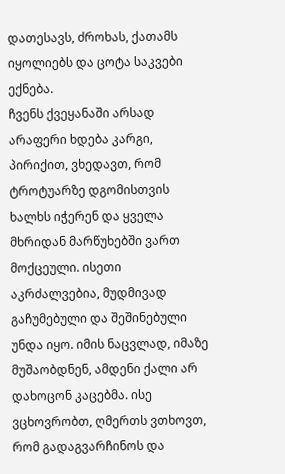დათესავს, ძროხას, ქათამს იყოლიებს და ცოტა საკვები ექნება.
ჩვენს ქვეყანაში არსად არაფერი ხდება კარგი, პირიქით, ვხედავთ, რომ ტროტუარზე დგომისთვის ხალხს იჭერენ და ყველა მხრიდან მარწუხებში ვართ მოქცეული. ისეთი აკრძალვებია, მუდმივად გაჩუმებული და შეშინებული უნდა იყო. იმის ნაცვლად, იმაზე მუშაობდნენ, ამდენი ქალი არ დახოცონ კაცებმა. ისე ვცხოვრობთ, ღმერთს ვთხოვთ, რომ გადაგვარჩინოს და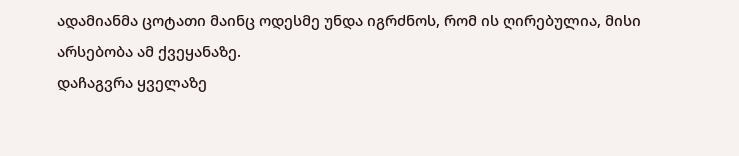ადამიანმა ცოტათი მაინც ოდესმე უნდა იგრძნოს, რომ ის ღირებულია, მისი არსებობა ამ ქვეყანაზე.
დაჩაგვრა ყველაზე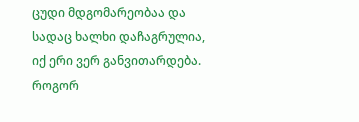ცუდი მდგომარეობაა და სადაც ხალხი დაჩაგრულია, იქ ერი ვერ განვითარდება. როგორ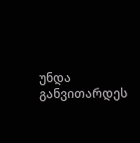უნდა განვითარდეს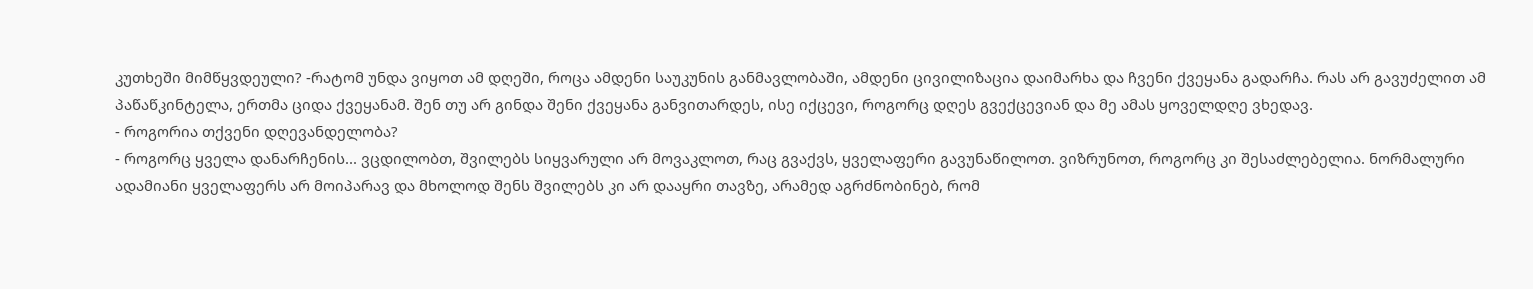კუთხეში მიმწყვდეული? -რატომ უნდა ვიყოთ ამ დღეში, როცა ამდენი საუკუნის განმავლობაში, ამდენი ცივილიზაცია დაიმარხა და ჩვენი ქვეყანა გადარჩა. რას არ გავუძელით ამ პაწაწკინტელა, ერთმა ციდა ქვეყანამ. შენ თუ არ გინდა შენი ქვეყანა განვითარდეს, ისე იქცევი, როგორც დღეს გვექცევიან და მე ამას ყოველდღე ვხედავ.
- როგორია თქვენი დღევანდელობა?
- როგორც ყველა დანარჩენის... ვცდილობთ, შვილებს სიყვარული არ მოვაკლოთ, რაც გვაქვს, ყველაფერი გავუნაწილოთ. ვიზრუნოთ, როგორც კი შესაძლებელია. ნორმალური ადამიანი ყველაფერს არ მოიპარავ და მხოლოდ შენს შვილებს კი არ დააყრი თავზე, არამედ აგრძნობინებ, რომ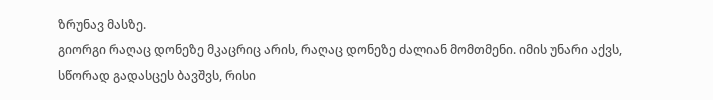ზრუნავ მასზე.
გიორგი რაღაც დონეზე მკაცრიც არის, რაღაც დონეზე ძალიან მომთმენი. იმის უნარი აქვს, სწორად გადასცეს ბავშვს, რისი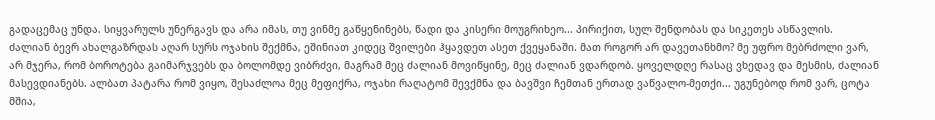გადაცემაც უნდა. სიყვარულს უნერგავს და არა იმას, თუ ვინმე გაწყენინებს, წადი და კისერი მოუგრიხეო... პირიქით, სულ შენდობას და სიკეთეს ასწავლის.
ძალიან ბევრ ახალგაზრდას აღარ სურს ოჯახის შექმნა, ეშინიათ კიდეც შვილები ჰყავდეთ ასეთ ქვეყანაში. მათ როგორ არ დავეთანხმო? მე უფრო მებრძოლი ვარ, არ მჯერა, რომ ბოროტება გაიმარჯვებს და ბოლომდე ვიბრძვი, მაგრამ მეც ძალიან მოვიწყინე, მეც ძალიან ვდარდობ. ყოველდღე რასაც ვხედავ და მესმის, ძალიან მასევდიანებს. ალბათ პატარა რომ ვიყო, შესაძლოა მეც მეფიქრა, ოჯახი რაღატომ შევქმნა და ბავშვი ჩემთან ერთად ვაწვალო-მეთქი... უგუნებოდ რომ ვარ, ცოტა მშია,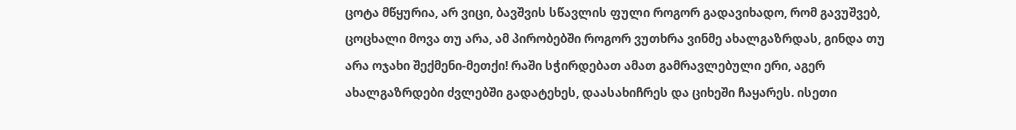ცოტა მწყურია, არ ვიცი, ბავშვის სწავლის ფული როგორ გადავიხადო, რომ გავუშვებ, ცოცხალი მოვა თუ არა, ამ პირობებში როგორ ვუთხრა ვინმე ახალგაზრდას, გინდა თუ არა ოჯახი შექმენი-მეთქი! რაში სჭირდებათ ამათ გამრავლებული ერი, აგერ ახალგაზრდები ძვლებში გადატეხეს, დაასახიჩრეს და ციხეში ჩაყარეს. ისეთი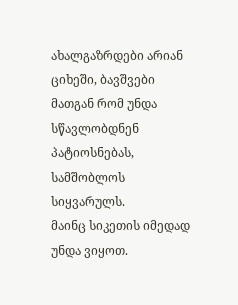ახალგაზრდები არიან ციხეში, ბავშვები მათგან რომ უნდა სწავლობდნენ პატიოსნებას, სამშობლოს სიყვარულს.
მაინც სიკეთის იმედად უნდა ვიყოთ.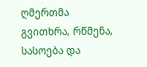ღმერთმა გვითხრა, რწმენა, სასოება და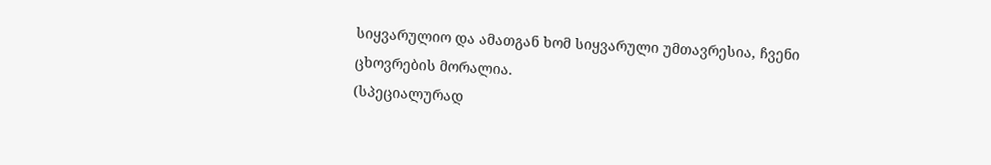სიყვარულიო და ამათგან ხომ სიყვარული უმთავრესია, ჩვენი ცხოვრების მორალია.
(სპეციალურად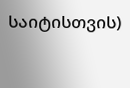საიტისთვის)